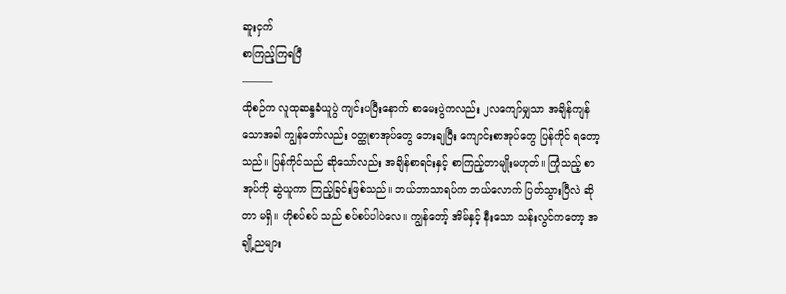ဆူးငှက်
စာကြည့်ကြရပြီ
———
ထိုစဉ်က လူထုဆန္ဒခံယူပွဲ ကျင်းပပြီးနောက် စာမေးပွဲကလည်း ၂လကျော်မျှသာ အချိန်ကျန်သောအခါ ကျွန်တော်လည်း ဝတ္ထုစာအုပ်တွေ ဘေးချပြီး ကျောင်းစာအုပ်တွေ ပြန်ကိုင် ရတော့သည်။ ပြန်ကိုင်သည် ဆိုသော်လည်း အချိန်စာရင်းနှင့် စာကြည့်တာမျိုးမဟုတ်။ ကြုံသည့် စာအုပ်ကို ဆွဲယူကာ ကြည့်ခြင်းဖြစ်သည်။ ဘယ်ဘာသာရပ်က ဘယ်လောက် ပြတ်သွားပြီလဲ ဆိုတာ မရှိ။ ဟိုစပ်စပ် သည် စပ်စပ်ပါပဲလေ။ ကျွန်တော့် အိမ်နှင့် နီးသော သန်းလွင်ကတော့ အချို့ညများ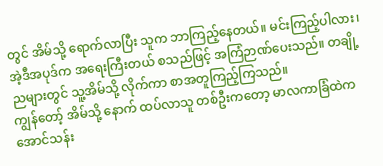တွင် အိမ်သို့ ရောက်လာပြီး သူက ဘာကြည့်နေတယ်။ မင်းကြည့်ပါလား၊ အဲ့ဒီအပုဒ်က အရေးကြီးတယ် စသည်ဖြင့် အကြံဉာဏ်ပေးသည်။ တချို့ညများတွင် သူ့အိမ်သို့ လိုက်ကာ စာအတူကြည့်ကြသည်။
ကျွန်တော့် အိမ်သို့ နောက် ထပ်လာသူ တစ်ဦးကတော့ မာလကာခြံထဲက အောင်သန်း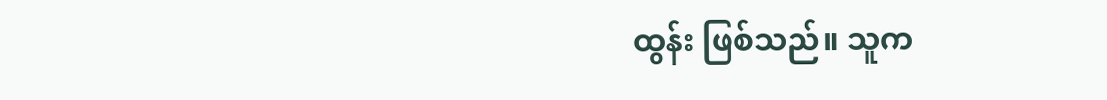ထွန်း ဖြစ်သည်။ သူက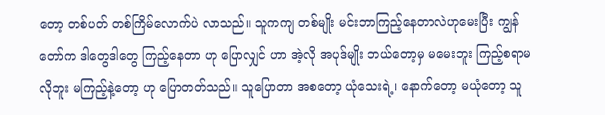တော့ တစ်ပတ် တစ်ကြိမ်လောက်ပဲ လာသည်။ သူကကျ တစ်မျိုး မင်းဘာကြည့်နေတာလဲဟုမေးပြီး ကျွန်တော်က ဒါတွေဒါတွေ ကြည့်နေတာ ဟု ပြောလျှင် ဟာ အဲ့လို အပုဒ်မျိုး ဘယ်တော့မှ မမေးဘူး ကြည့်စရာမလိုဘူး မကြည့်နဲ့တော့ ဟု ပြောတတ်သည်။ သူပြောတာ အစတော့ ယုံသေးရဲ့၊ နောက်တော့ မယုံတော့ သူ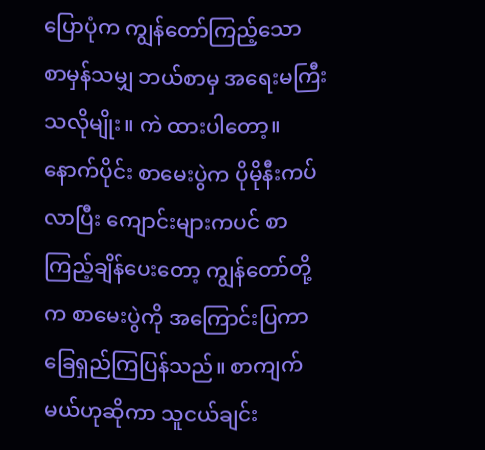ပြောပုံက ကျွန်တော်ကြည့်သော စာမှန်သမျှ ဘယ်စာမှ အရေးမကြီးသလိုမျိုး။ ကဲ ထားပါတော့။
နောက်ပိုင်း စာမေးပွဲက ပိုမိုနီးကပ်လာပြီး ကျောင်းများကပင် စာကြည့်ချိန်ပေးတော့ ကျွန်တော်တို့က စာမေးပွဲကို အကြောင်းပြကာ ခြေရှည်ကြပြန်သည်။ စာကျက်မယ်ဟုဆိုကာ သူငယ်ချင်း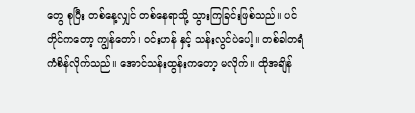တွေ စုပြီး တစ်နေ့လျှင် တစ်နေရာသို့ သွားကြခြင်းဖြစ်သည်။ ပင်တိုင်ကတော့ ကျွန်တော်၊ ဝင်းဟန် နှင့် သန်းလွင်ပဲပေါ့။ တစ်ခါတရံ ကံစိန်လိုက်သည်။ အောင်သန်းထွန်းကတော့ မလိုက်။ ထိုအချိန်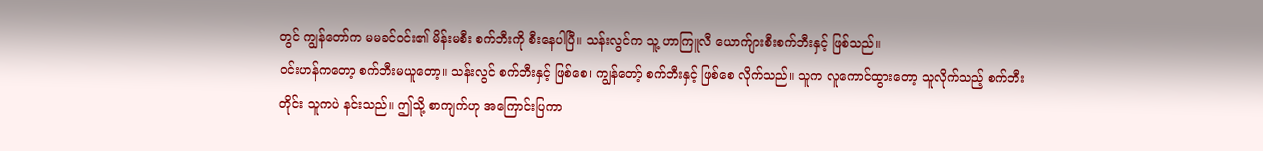တွင် ကျွန်တော်က မမခင်ဝင်း၏ မိန်းမစီး စက်ဘီးကို စီးနေပါပြီ။ သန်းလွင်က သူ့ ဟာကြူလီ ယောက်ျားစီးစက်ဘီးနှင့် ဖြစ်သည်။
ဝင်းဟန်ကတော့ စက်ဘီးမယူတော့။ သန်းလွင် စက်ဘီးနှင့် ဖြစ်စေ၊ ကျွန်တော့် စက်ဘီးနှင့် ဖြစ်စေ လိုက်သည်။ သူက လူကောင်ထွားတော့ သူလိုက်သည့် စက်ဘီးတိုင်း သူကပဲ နင်းသည်။ ဤသို့ စာကျက်ဟု အကြောင်းပြကာ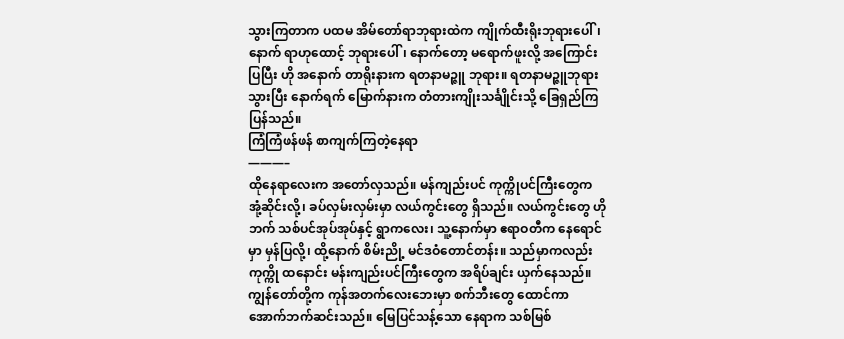သွားကြတာက ပထမ အိမ်တော်ရာဘုရားထဲက ကျိုက်ထီးရိုးဘုရားပေါ်၊ နောက် ရာဟုထောင့် ဘုရားပေါ်၊ နောက်တော့ မရောက်ဖူးလို့ အကြောင်းပြပြီး ဟို အနောက် တာရိုးနားက ရတနာမဉ္ဇူ ဘုရား။ ရတနာမဉ္ဇူဘုရားသွားပြီး နောက်ရက် မြောက်နားက တံတားကျိုးသင်္ချိုင်းသို့ ခြေရှည်ကြပြန်သည်။
ကြံကြံဖန်ဖန် စာကျက်ကြတဲ့နေရာ
———–
ထိုနေရာလေးက အတော်လှသည်။ မန်ကျည်းပင် ကုက္ကိုပင်ကြီးတွေက အုံ့ဆိုင်းလို့၊ ခပ်လှမ်းလှမ်းမှာ လယ်ကွင်းတွေ ရှိသည်။ လယ်ကွင်းတွေ ဟိုဘက် သစ်ပင်အုပ်အုပ်နှင့် ရွာကလေး၊ သူ့နောက်မှာ ဧရာဝတီက နေရောင်မှာ မှန်ပြလို့၊ ထို့နောက် စိမ်းညို့ မင်ဒဝံတောင်တန်း။ သည်မှာကလည်း ကုက္ကို ထနောင်း မန်းကျည်းပင်ကြီးတွေက အရိပ်ချင်း ယှက်နေသည်။ ကျွန်တော်တို့က ကုန်အတက်လေးဘေးမှာ စက်ဘီးတွေ ထောင်ကာ အောက်ဘက်ဆင်းသည်။ မြေပြင်သန့်သော နေရာက သစ်မြစ်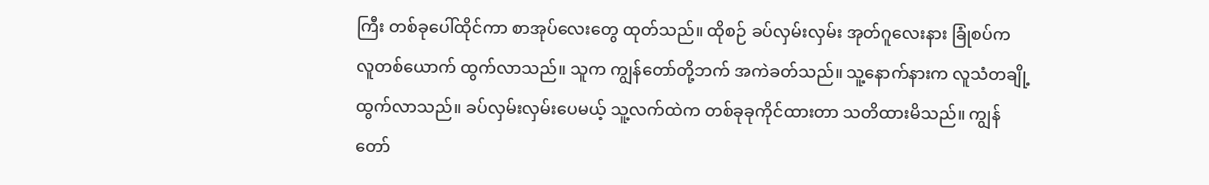ကြီး တစ်ခုပေါ်ထိုင်ကာ စာအုပ်လေးတွေ ထုတ်သည်။ ထိုစဉ် ခပ်လှမ်းလှမ်း အုတ်ဂူလေးနား ခြုံစပ်က လူတစ်ယောက် ထွက်လာသည်။ သူက ကျွန်တော်တို့ဘက် အကဲခတ်သည်။ သူ့နောက်နားက လူသံတချို့ထွက်လာသည်။ ခပ်လှမ်းလှမ်းပေမယ့် သူ့လက်ထဲက တစ်ခုခုကိုင်ထားတာ သတိထားမိသည်။ ကျွန်တော်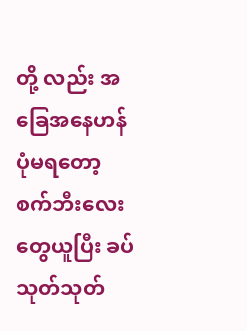တို့ လည်း အခြေအနေဟန်ပုံမရတော့ စက်ဘီးလေးတွေယူပြီး ခပ်သုတ်သုတ်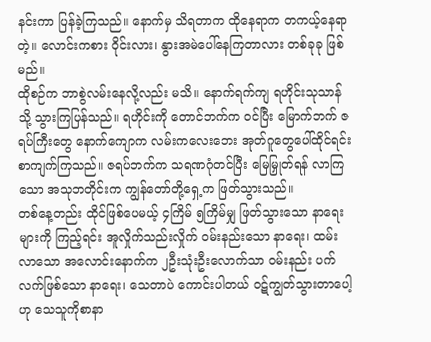နင်းကာ ပြန်ခဲ့ကြသည်။ နောက်မှ သိရတာက ထိုနေရာက တကယ့်နေရာတဲ့။ လောင်းကစား ဝိုင်းလား၊ နွားအမဲပေါ်နေကြတာလား တစ်ခုခု ဖြစ်မည်။
ထိုစဉ်က ဘာစွဲလမ်းနေလို့လည်း မသိ။ နောက်ရက်ကျ ရဟိုင်းသုသာန်သို့ သွားကြပြန်သည်။ ရဟိုင်းကို တောင်ဘက်က ဝင်ပြီး မြောက်ဘက် ဇရပ်ကြီးတွေ နောက်ကျောက လမ်းကလေးဘေး အုတ်ဂူတွေပေါ်ထိုင်ရင်း စာကျက်ကြသည်။ ဇရပ်ဘက်က သရဏဂုံတင်ပြီး မြေမြှုတ်ရန် လာကြသော အသုဘတိုင်းက ကျွန်တော်တို့ရှေ့က ဖြတ်သွားသည်။
တစ်နေ့တည်း ထိုင်ဖြစ်ပေမယ့် ၄ကြိမ် ၅ကြိမ်မျှ ဖြတ်သွားသော နာရေးများကို ကြည့်ရင်း အူလှိုက်သည်းလှိုက် ဝမ်းနည်းသော နာရေး၊ ထမ်းလာသော အလောင်းနောက်က ၂ဦးသုံးဦးလောက်သာ ဝမ်းနည်း ပက်လက်ဖြစ်သော နာရေး၊ သေတာပဲ ကောင်းပါတယ် ဝဋ်ကျွတ်သွားတာပေါ့ဟု သေသူကိုစာနာ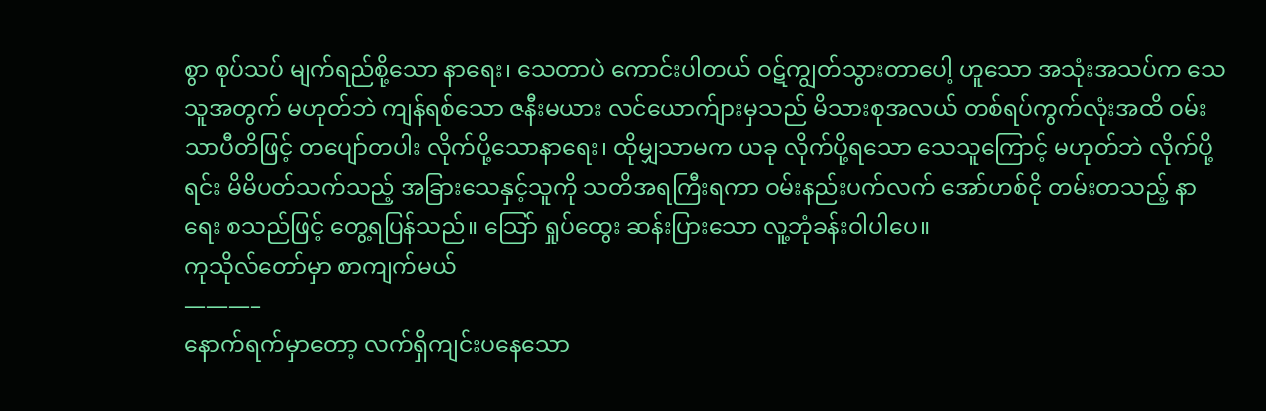စွာ စုပ်သပ် မျက်ရည်စို့သော နာရေး၊ သေတာပဲ ကောင်းပါတယ် ဝဋ်ကျွတ်သွားတာပေါ့ ဟူသော အသုံးအသပ်က သေသူအတွက် မဟုတ်ဘဲ ကျန်ရစ်သော ဇနီးမယား လင်ယောက်ျားမှသည် မိသားစုအလယ် တစ်ရပ်ကွက်လုံးအထိ ဝမ်းသာပီတိဖြင့် တပျော်တပါး လိုက်ပို့သောနာရေး၊ ထိုမျှသာမက ယခု လိုက်ပို့ရသော သေသူကြောင့် မဟုတ်ဘဲ လိုက်ပို့ရင်း မိမိပတ်သက်သည့် အခြားသေနှင့်သူကို သတိအရကြီးရကာ ဝမ်းနည်းပက်လက် အော်ဟစ်ငို တမ်းတသည့် နာရေး စသည်ဖြင့် တွေ့ရပြန်သည်။ သြော် ရှုပ်ထွေး ဆန်းပြားသော လူ့ဘုံခန်းဝါပါပေ။
ကုသိုလ်တော်မှာ စာကျက်မယ်
———–
နောက်ရက်မှာတော့ လက်ရှိကျင်းပနေသော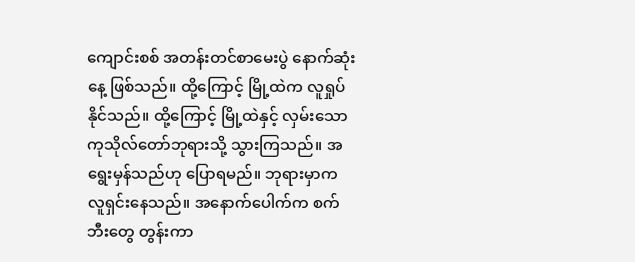ကျောင်းစစ် အတန်းတင်စာမေးပွဲ နောက်ဆုံးနေ့ ဖြစ်သည်။ ထို့ကြောင့် မြို့ထဲက လူရှုပ်နိုင်သည်။ ထို့ကြောင့် မြို့ထဲနှင့် လှမ်းသော ကုသိုလ်တော်ဘုရားသို့ သွားကြသည်။ အရွေးမှန်သည်ဟု ပြောရမည်။ ဘုရားမှာက လူရှင်းနေသည်။ အနောက်ပေါက်က စက်ဘီးတွေ တွန်းကာ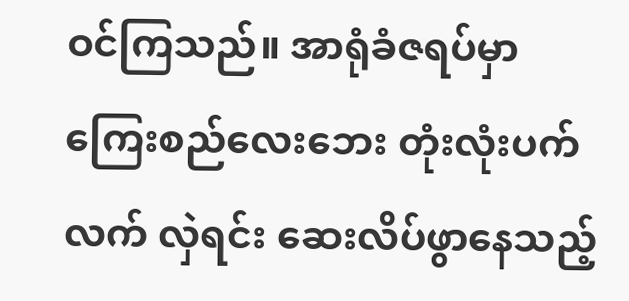ဝင်ကြသည်။ အာရုံခံဇရပ်မှာ ကြေးစည်လေးဘေး တုံးလုံးပက်လက် လှဲရင်း ဆေးလိပ်ဖွာနေသည့်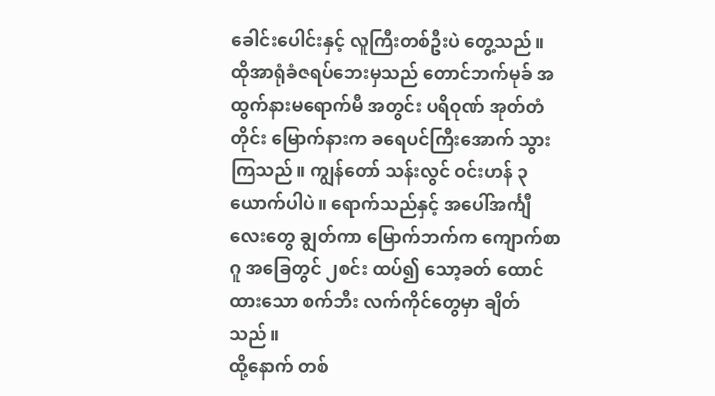ခေါင်းပေါင်းနှင့် လူကြီးတစ်ဦးပဲ တွေ့သည်။ ထိုအာရုံခံဇရပ်ဘေးမှသည် တောင်ဘက်မုခ် အထွက်နားမရောက်မီ အတွင်း ပရိဝုဏ် အုတ်တံတိုင်း မြောက်နားက ခရေပင်ကြီးအောက် သွားကြသည်။ ကျွန်တော် သန်းလွင် ဝင်းဟန် ၃ယောက်ပါပဲ။ ရောက်သည်နှင့် အပေါ်အင်္ကျီလေးတွေ ချွတ်ကာ မြောက်ဘက်က ကျောက်စာဂူ အခြေတွင် ၂စင်း ထပ်၍ သော့ခတ် ထောင်ထားသော စက်ဘီး လက်ကိုင်တွေမှာ ချိတ်သည်။
ထို့နောက် တစ်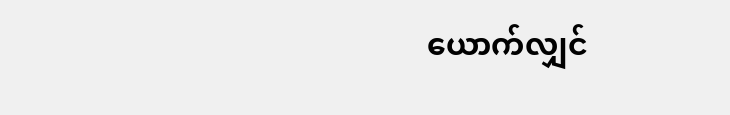ယောက်လျှင်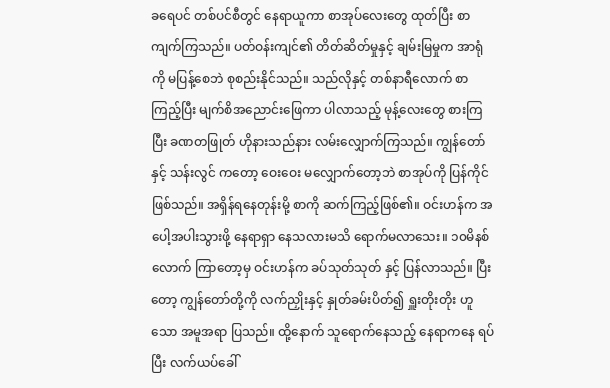ခရေပင် တစ်ပင်စီတွင် နေရာယူကာ စာအုပ်လေးတွေ ထုတ်ပြီး စာကျက်ကြသည်။ ပတ်ဝန်းကျင်၏ တိတ်ဆိတ်မှုနှင့် ချမ်းမြမှုက အာရုံကို မပြန့်စေဘဲ စုစည်းနိုင်သည်။ သည်လိုနှင့် တစ်နာရီလောက် စာကြည့်ပြီး မျက်စိအညောင်းဖြေကာ ပါလာသည့် မုန့်လေးတွေ စားကြပြီး ခဏတဖြုတ် ဟိုနားသည်နား လမ်းလျှောက်ကြသည်။ ကျွန်တော်နှင့် သန်းလွင် ကတော့ ဝေးဝေး မလျှောက်တော့ဘဲ စာအုပ်ကို ပြန်ကိုင်ဖြစ်သည်။ အရှိန်ရနေတုန်းမို့ စာကို ဆက်ကြည့်ဖြစ်၏။ ဝင်းဟန်က အပေါ့အပါးသွားဖို့ နေရာရှာ နေသလားမသိ ရောက်မလာသေး။ ၁၀မိနစ်လောက် ကြာတော့မှ ဝင်းဟန်က ခပ်သုတ်သုတ် နှင့် ပြန်လာသည်။ ပြီးတော့ ကျွန်တော်တို့ကို လက်ညှိုးနှင့် နှုတ်ခမ်းပိတ်၍ ရှူးတိုးတိုး ဟူသော အမူအရာ ပြသည်။ ထို့နောက် သူရောက်နေသည့် နေရာကနေ ရပ်ပြီး လက်ယပ်ခေါ်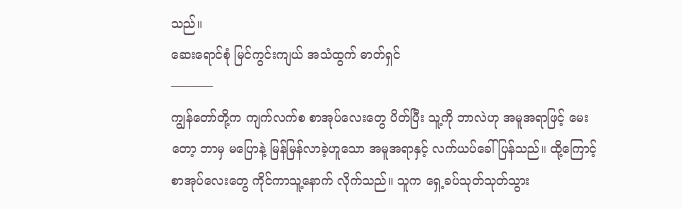သည်။
ဆေးရောင်စုံ မြင်ကွင်းကျယ် အသံထွက် ဓာတ်ရှင်
———–
ကျွန်တော်တို့က ကျက်လက်စ စာအုပ်လေးတွေ ပိတ်ပြီး သူ့ကို ဘာလဲဟု အမူအရာဖြင့် မေးတော့ ဘာမှ မပြောနဲ့ မြန်မြန်လာခဲ့ဟူသော အမူအရာနှင့် လက်ယပ်ခေါ်ပြန်သည်။ ထို့ကြောင့် စာအုပ်လေးတွေ ကိုင်ကာသူ့နောက် လိုက်သည်။ သူက ရှေ့ခပ်သုတ်သုတ်သွား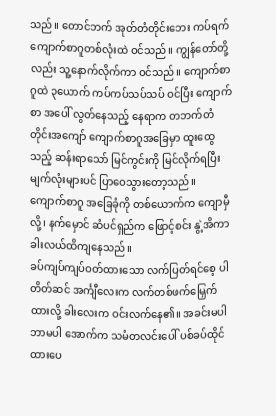သည်။ တောင်ဘက် အုတ်တံတိုင်းဘေး ကပ်ရက် ကျောက်စာဂူတစ်လုံးထဲ ဝင်သည်။ ကျွန်တော်တို့လည်း သူ့နောက်လိုက်ကာ ဝင်သည်။ ကျောက်စာဂူထဲ ၃ယောက် ကပ်ကပ်သပ်သပ် ဝင်ပြီး ကျောက်စာ အပေါ် လွတ်နေသည့် နေရာက တဘက်တံတိုင်းအကျော် ကျောက်စာဂူအခြေမှာ ထူးထွေသည့် ဆန်းရာသော် မြင်ကွင်းကို မြင်လိုက်ရပြီး မျက်လုံးများပင် ပြာဝေသွားတော့သည်။ ကျောက်စာဂူ အခြေခုံကို တစ်ယောက်က ကျောမှီလို့၊ နက်မှောင် ဆံပင်ရှည်က ဖြောင့်စင်း နွဲ့အိကာ ခါးလယ်ထိကျနေသည်။
ခပ်ကျပ်ကျပ်ဝတ်ထားသော လက်ပြတ်ရင်စေ့ ပါတိတ်ဆင် အင်္ကျီလေးက လက်တစ်ဖက်မြှေက်ထားလို့ ခါးလေးက ဝင်းလက်နေ၏။ အခင်းမပါ ဘာမပါ အောက်က သမံတလင်းပေါ် ပစ်ခပ်ထိုင်ထားပေ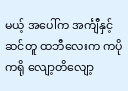မယ့် အပေါ်က အင်္ကျီနှင့် ဆင်တူ ထဘီလေးက ကပိုကရို လျော့တိလျော့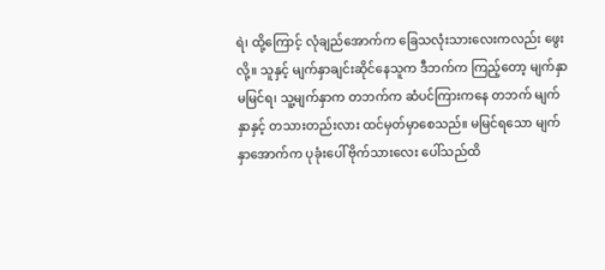ရဲ၊ ထို့ကြောင့် လုံချည်အောက်က ခြေသလုံးသားလေးကလည်း ဖွေးလို့။ သူနှင့် မျက်နှာချင်းဆိုင်နေသူက ဒီဘက်က ကြည့်တော့ မျက်နှာ မမြင်ရ၊ သူ့မျက်နှာက တဘက်က ဆံပင်ကြားကနေ တဘက် မျက်နှာနှင့် တသားတည်းလား ထင်မှတ်မှာစေသည်။ မမြင်ရသော မျက်နှာအောက်က ပုခုံးပေါ် ဗိုက်သားလေး ပေါ်သည်ထိ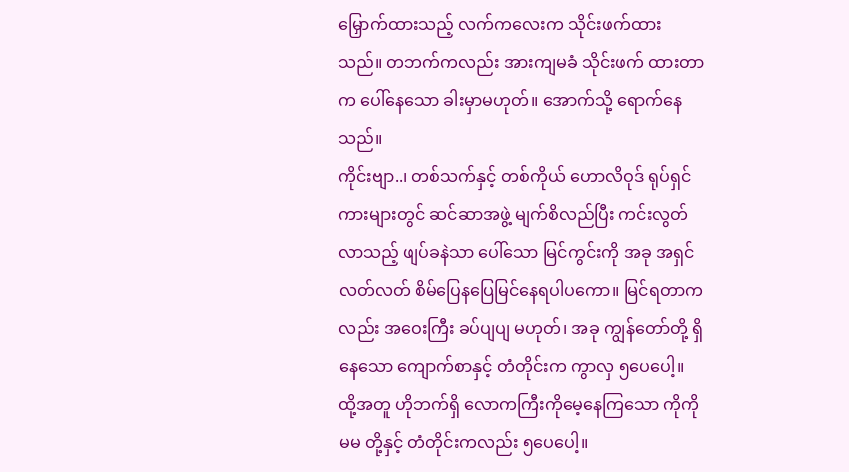မြှောက်ထားသည့် လက်ကလေးက သိုင်းဖက်ထားသည်။ တဘက်ကလည်း အားကျမခံ သိုင်းဖက် ထားတာက ပေါ်နေသော ခါးမှာမဟုတ်။ အောက်သို့ ရောက်နေသည်။
ကိုင်းဗျာ..၊ တစ်သက်နှင့် တစ်ကိုယ် ဟောလိဝုဒ် ရုပ်ရှင်ကားများတွင် ဆင်ဆာအဖွဲ့ မျက်စိလည်ပြီး ကင်းလွတ်လာသည့် ဖျပ်ခနဲသာ ပေါ်သော မြင်ကွင်းကို အခု အရှင်လတ်လတ် စိမ်ပြေနပြေမြင်နေရပါပကော။ မြင်ရတာကလည်း အဝေးကြီး ခပ်ပျပျ မဟုတ်၊ အခု ကျွန်တော်တို့ ရှိနေသော ကျောက်စာနှင့် တံတိုင်းက ကွာလှ ၅ပေပေါ့။ ထို့အတူ ဟိုဘက်ရှိ လောကကြီးကိုမေ့နေကြသော ကိုကိုမမ တို့နှင့် တံတိုင်းကလည်း ၅ပေပေါ့။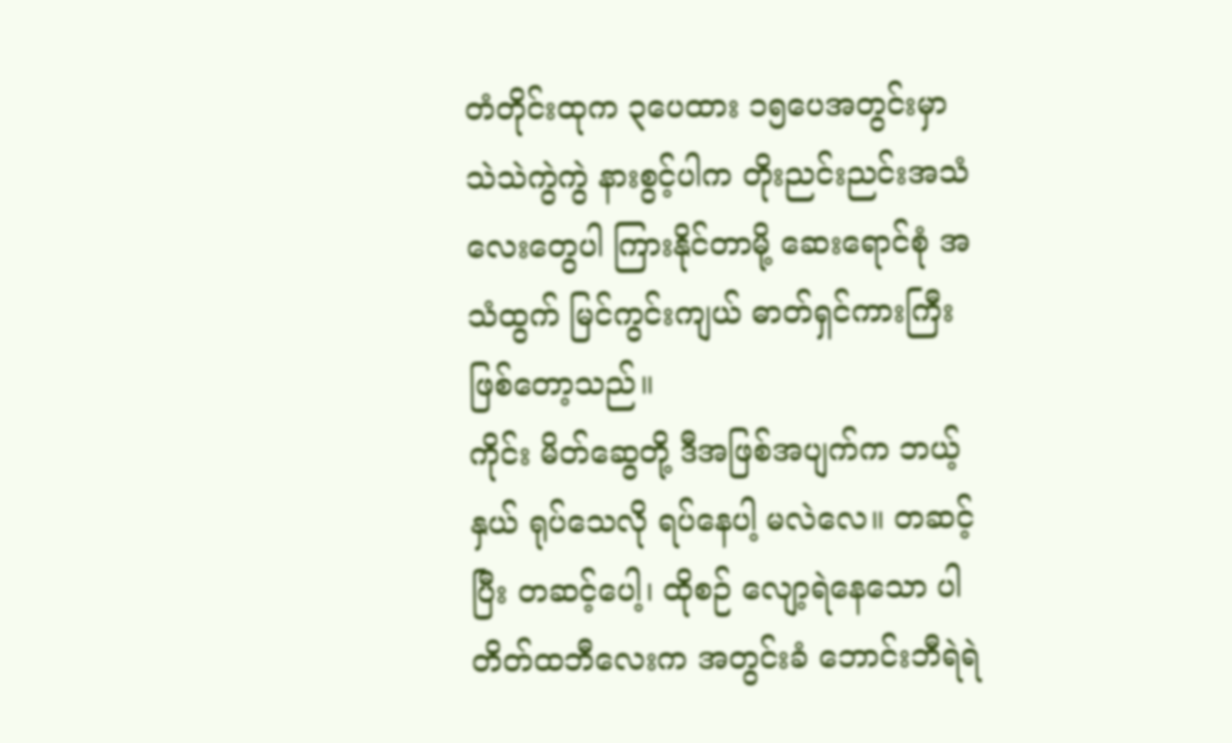တံတိုင်းထုက ၃ပေထား ၁၅ပေအတွင်းမှာ သဲသဲကွဲကွဲ နားစွင့်ပါက တိုးညင်းညင်းအသံလေးတွေပါ ကြားနိုင်တာမို့ ဆေးရောင်စုံ အသံထွက် မြင်ကွင်းကျယ် ဓာတ်ရှင်ကားကြီး ဖြစ်တော့သည်။
ကိုင်း မိတ်ဆွေတို့ ဒီအဖြစ်အပျက်က ဘယ့်နှယ် ရုပ်သေလို ရပ်နေပါ့ မလဲလေ။ တဆင့်ပြီး တဆင့်ပေါ့၊ ထိုစဉ် လျော့ရဲနေသော ပါတိတ်ထဘီလေးက အတွင်းခံ ဘောင်းဘီရဲရဲ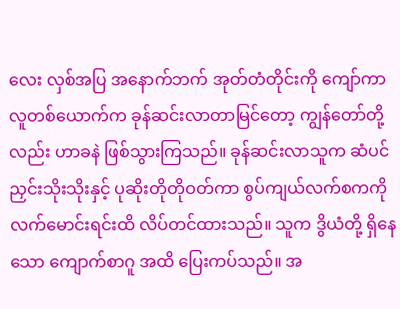လေး လှစ်အပြ အနောက်ဘက် အုတ်တံတိုင်းကို ကျော်ကာ လူတစ်ယောက်က ခုန်ဆင်းလာတာမြင်တော့ ကျွန်တော်တို့လည်း ဟာခနဲ ဖြစ်သွားကြသည်။ ခုန်ဆင်းလာသူက ဆံပင်ညှင်းသိုးသိုးနှင့် ပုဆိုးတိုတိုဝတ်ကာ စွပ်ကျယ်လက်စကကို လက်မောင်းရင်းထိ လိပ်တင်ထားသည်။ သူက ဒွိယံတို့ ရှိနေသော ကျောက်စာဂူ အထိ ပြေးကပ်သည်။ အ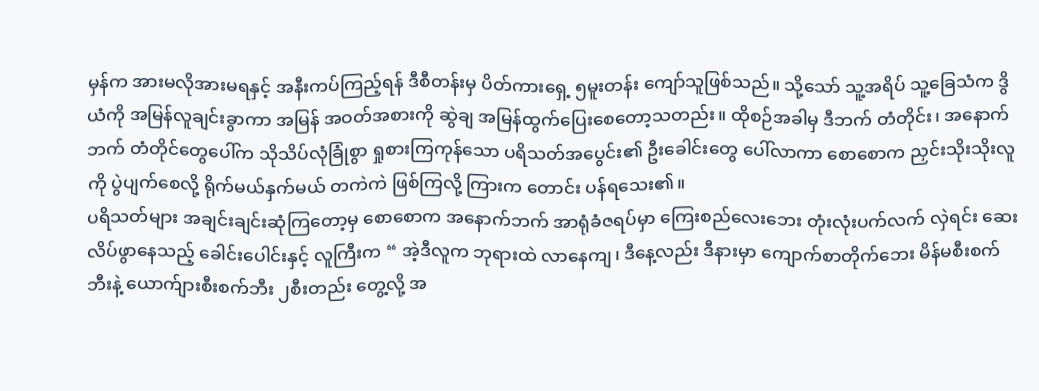မှန်က အားမလိုအားမရနှင့် အနီးကပ်ကြည့်ရန် ဒီစီတန်းမှ ပိတ်ကားရှေ့ ၅မူးတန်း ကျော်သူဖြစ်သည်။ သို့သော် သူ့အရိပ် သူ့ခြေသံက ဒွိယံကို အမြန်လူချင်းခွာကာ အမြန် အဝတ်အစားကို ဆွဲချ အမြန်ထွက်ပြေးစေတော့သတည်း။ ထိုစဉ်အခါမှ ဒီဘက် တံတိုင်း၊ အနောက်ဘက် တံတိုင်တွေပေါ်က သိုသိပ်လုံခြုံစွာ ရှုစားကြကုန်သော ပရိသတ်အပွေင်း၏ ဦးခေါင်းတွေ ပေါ်လာကာ စောစောက ညှင်းသိုးသိုးလူကို ပွဲပျက်စေလို့ ရိုက်မယ်နှက်မယ် တကဲကဲ ဖြစ်ကြလို့ ကြားက တောင်း ပန်ရသေး၏။
ပရိသတ်များ အချင်းချင်းဆုံကြတော့မှ စောစောက အနောက်ဘက် အာရုံခံဇရပ်မှာ ကြေးစည်လေးဘေး တုံးလုံးပက်လက် လှဲရင်း ဆေးလိပ်ဖွာနေသည့် ခေါင်းပေါင်းနှင့် လူကြီးက “ အဲ့ဒီလူက ဘုရားထဲ လာနေကျ၊ ဒီနေ့လည်း ဒီနားမှာ ကျောက်စာတိုက်ဘေး မိန်မစီးစက်ဘီးနဲ့ ယောက်ျားစီးစက်ဘီး ၂စီးတည်း တွေ့လို့ အ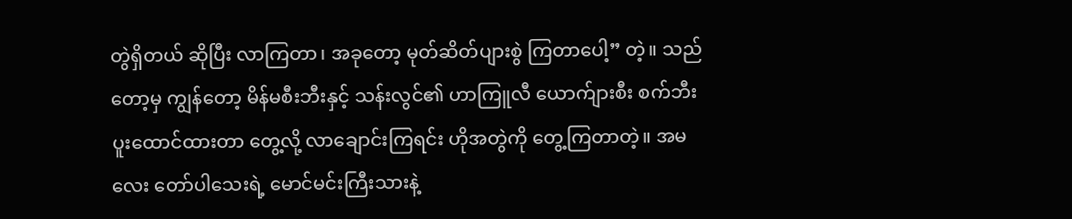တွဲရှိတယ် ဆိုပြီး လာကြတာ၊ အခုတော့ မုတ်ဆိတ်ပျားစွဲ ကြတာပေါ့” တဲ့။ သည်တော့မှ ကျွန်တော့ မိန်မစီးဘီးနှင့် သန်းလွင်၏ ဟာကြူလီ ယောက်ျားစီး စက်ဘီး ပူးထောင်ထားတာ တွေ့လို့ လာချောင်းကြရင်း ဟိုအတွဲကို တွေ့ကြတာတဲ့။ အမလေး တော်ပါသေးရဲ့ မောင်မင်းကြီးသားနဲ့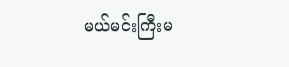မယ်မင်းကြီးမ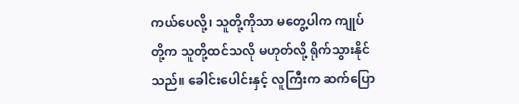ကယ်ပေလို့၊ သူတို့ကိုသာ မတွေ့ပါက ကျုပ်တို့က သူတို့ထင်သလို မဟုတ်လို့ ရိုက်သွားနိုင်သည်။ ခေါင်းပေါင်းနှင့် လူကြီးက ဆက်ပြော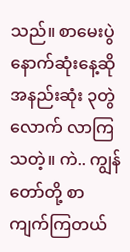သည်။ စာမေးပွဲ နောက်ဆုံးနေ့ဆို အနည်းဆုံး ၃တွဲလောက် လာကြသတဲ့။ ကဲ.. ကျွန်တော်တို့ စာကျက်ကြတယ်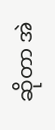ဆိုတာ အဲ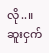လို..။
ဆူးငှက်